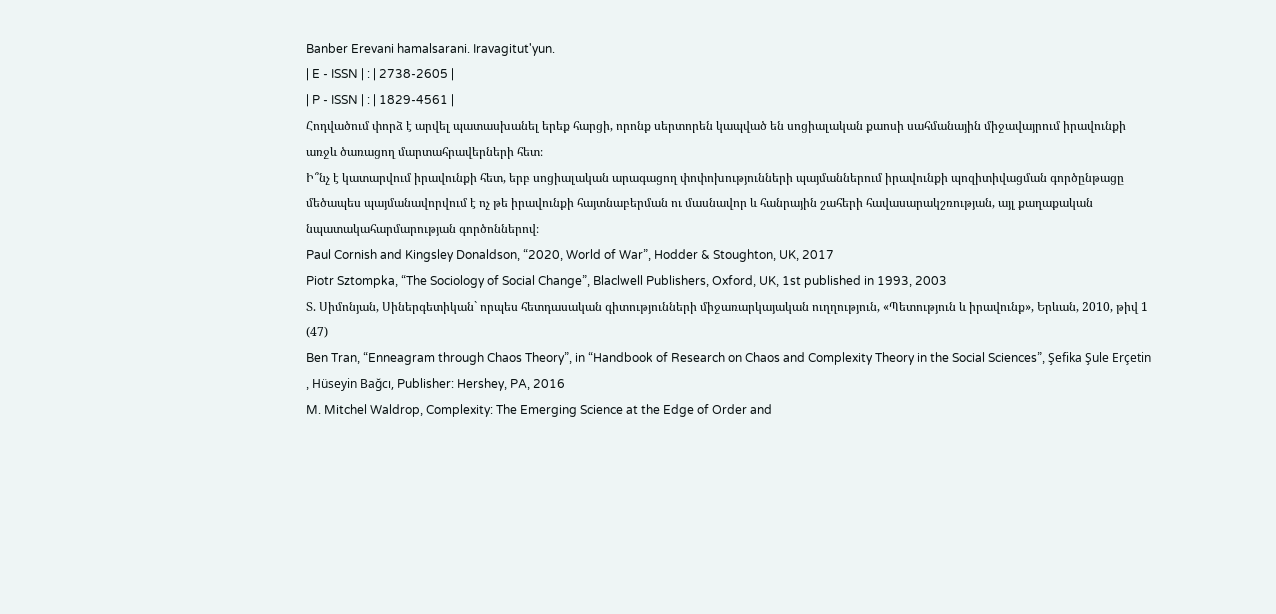Banber Erevani hamalsarani. Iravagitut'yun.
| E - ISSN | : | 2738-2605 |
| P - ISSN | : | 1829-4561 |
Հոդվածում փորձ է արվել պատասխանել երեք հարցի, որոնք սերտորեն կապված են սոցիալական քաոսի սահմանային միջավայրում իրավունքի առջև ծառացող մարտահրավերների հետ։
Ի՞նչ է կատարվում իրավունքի հետ, երբ սոցիալական արագացող փոփոխությունների պայմաններում իրավունքի պոզիտիվացման գործընթացը մեծապես պայմանավորվում է ոչ թե իրավունքի հայտնաբերման ու մասնավոր և հանրային շահերի հավասարակշռության, այլ քաղաքական նպատակահարմարության գործոններով։
Paul Cornish and Kingsley Donaldson, “2020, World of War”, Hodder & Stoughton, UK, 2017
Piotr Sztompka, “The Sociology of Social Change”, Blaclwell Publishers, Oxford, UK, 1st published in 1993, 2003
Տ. Սիմոնյան, Սիներգետիկան` որպես հետդասական գիտությունների միջառարկայական ուղղություն, «Պետություն և իրավունք», Երևան, 2010, թիվ 1 (47)
Ben Tran, “Enneagram through Chaos Theory”, in “Handbook of Research on Chaos and Complexity Theory in the Social Sciences”, Şefika Şule Erçetin , Hüseyin Bağcı, Publisher: Hershey, PA, 2016
M. Mitchel Waldrop, Complexity: The Emerging Science at the Edge of Order and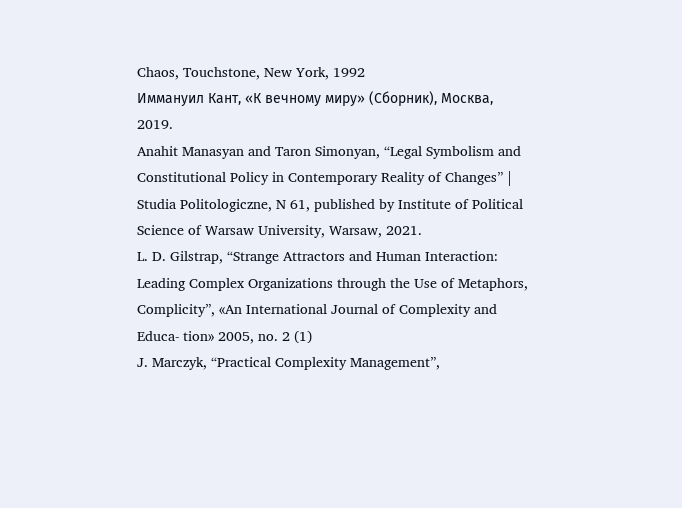Chaos, Touchstone, New York, 1992
Иммануил Кант, «К вечному миру» (Сборник), Москва, 2019.
Anahit Manasyan and Taron Simonyan, “Legal Symbolism and Constitutional Policy in Contemporary Reality of Changes” | Studia Politologiczne, N 61, published by Institute of Political Science of Warsaw University, Warsaw, 2021․
L. D. Gilstrap, “Strange Attractors and Human Interaction: Leading Complex Organizations through the Use of Metaphors, Complicity”, «An International Journal of Complexity and Educa- tion» 2005, no. 2 (1)
J. Marczyk, “Practical Complexity Management”,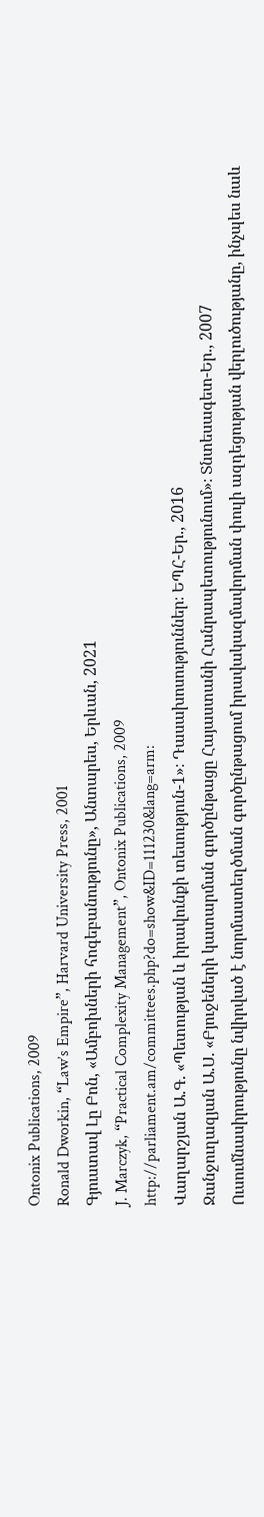Ontonix Publications, 2009
Ronald Dworkin, “Law’s Empire”, Harvard University Press, 2001
Գյուստավ Լը Բոն, «Ամբոխների հոգեբանությունը», Անտարես, Երևան, 2021
J. Marczyk, “Practical Complexity Management”, Ontonix Publications, 2009
http://parliament.am/committees.php?do=show&ID=111230&lang=arm:
Վաղարշյան Ա.Գ. «Պետության և իրավունքի տեսություն-1»։ Դասախոսություններ։ ԵՊՀ-Եր., 2016
Ջանջուղազյան Ա.Ս. «Բյուջեների կատարման գործընթացը Հայաստանի Հանրապետությունում»։ Տնտեսագետ-Եր., 2007
Ուսումնասիրությունը նվիրված է նորմաստեղծման գործընթացում իրավակազմավորման փուլի ազդեցության վերլուծությանը, ինչպես նաև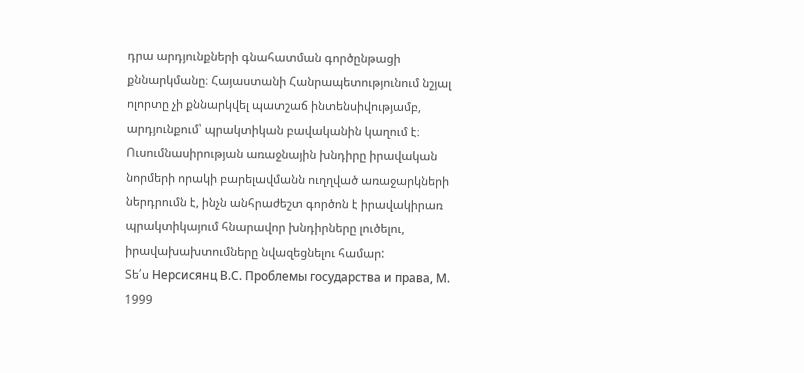դրա արդյունքների գնահատման գործընթացի քննարկմանը։ Հայաստանի Հանրապետությունում նշյալ ոլորտը չի քննարկվել պատշաճ ինտենսիվությամբ, արդյունքում՝ պրակտիկան բավականին կաղում է։ Ուսումնասիրության առաջնային խնդիրը իրավական նորմերի որակի բարելավմանն ուղղված առաջարկների ներդրումն է, ինչն անհրաժեշտ գործոն է իրավակիրառ պրակտիկայում հնարավոր խնդիրները լուծելու, իրավախախտումները նվազեցնելու համար:
Տե՛ս Нерсисянц В.С. Проблемы государства и права, М. 1999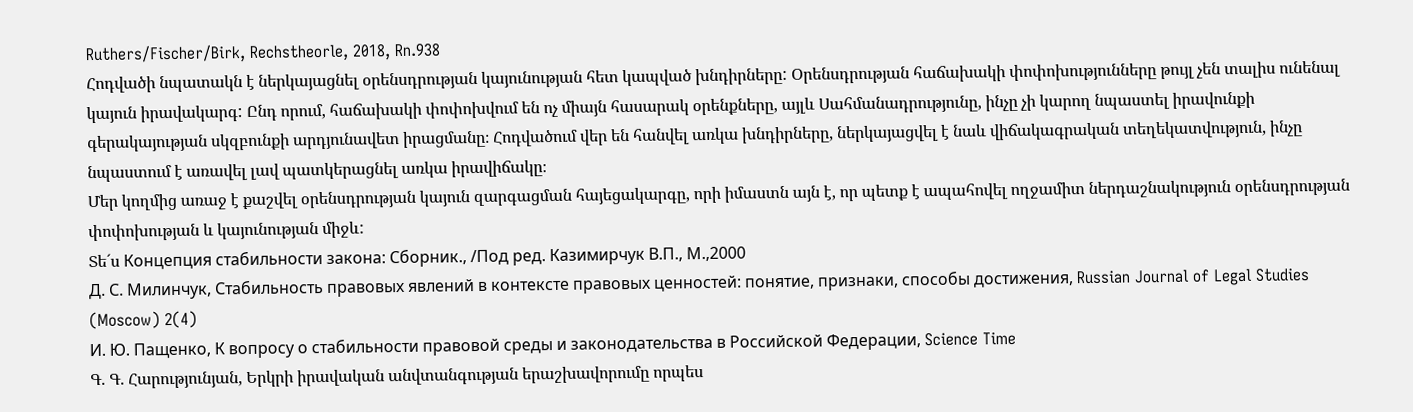Ruthers/Fischer/Birk, Rechstheorle, 2018, Rn.938
Հոդվածի նպատակն է ներկայացնել օրենսդրության կայունության հետ կապված խնդիրները: Օրենսդրության հաճախակի փոփոխությունները թույլ չեն տալիս ունենալ կայուն իրավակարգ: Ընդ որում, հաճախակի փոփոխվում են ոչ միայն հասարակ օրենքները, այլև Սահմանադրությունը, ինչը չի կարող նպաստել իրավունքի գերակայության սկզբունքի արդյունավետ իրացմանը։ Հոդվածում վեր են հանվել առկա խնդիրները, ներկայացվել է նաև վիճակագրական տեղեկատվություն, ինչը նպաստում է առավել լավ պատկերացնել առկա իրավիճակը։
Մեր կողմից առաջ է քաշվել օրենսդրության կայուն զարգացման հայեցակարգը, որի իմաստն այն է, որ պետք է ապահովել ողջամիտ ներդաշնակություն օրենսդրության փոփոխության և կայունության միջև:
Տե´ս Концепция стабильности закона: Сборник., /Под ред. Казимирчук В.П., М.,2000
Д. С. Милинчук, Стабильность правовых явлений в контексте правовых ценностей: понятие, признаки, способы достижения, Russian Journal of Legal Studies (Moscow) 2(4)
И. Ю. Пащенко, К вопросу о стабильности правовой среды и законодательства в Российской Федерации, Science Time
Գ. Գ. Հարությունյան, Երկրի իրավական անվտանգության երաշխավորումը որպես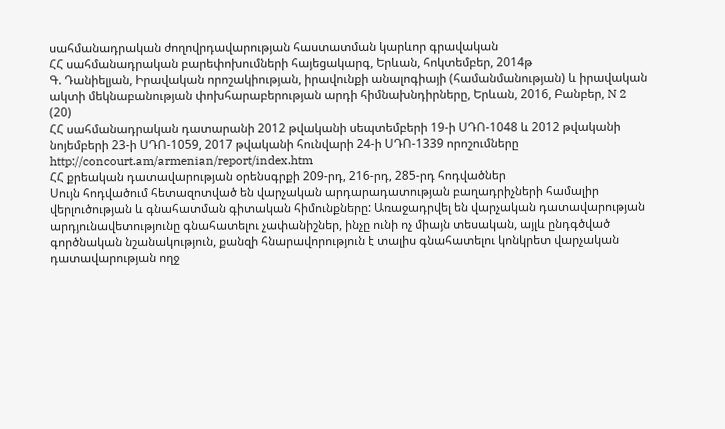սահմանադրական ժողովրդավարության հաստատման կարևոր գրավական
ՀՀ սահմանադրական բարեփոխումների հայեցակարգ, Երևան, հոկտեմբեր, 2014թ
Գ. Դանիելյան, Իրավական որոշակիության, իրավունքի անալոգիայի (համանմանության) և իրավական ակտի մեկնաբանության փոխհարաբերության արդի հիմնախնդիրները, Երևան, 2016, Բանբեր, N 2 (20)
ՀՀ սահմանադրական դատարանի 2012 թվականի սեպտեմբերի 19-ի ՍԴՈ-1048 և 2012 թվականի նոյեմբերի 23-ի ՍԴՈ-1059, 2017 թվականի հունվարի 24-ի ՍԴՈ-1339 որոշումները
http://concourt.am/armenian/report/index.htm
ՀՀ քրեական դատավարության օրենսգրքի 209-րդ, 216-րդ, 285-րդ հոդվածներ
Սույն հոդվածում հետազոտված են վարչական արդարադատության բաղադրիչների համալիր վերլուծության և գնահատման գիտական հիմունքները: Առաջադրվել են վարչական դատավարության արդյունավետությունը գնահատելու չափանիշներ, ինչը ունի ոչ միայն տեսական, այլև ընդգծված գործնական նշանակություն, քանզի հնարավորություն է տալիս գնահատելու կոնկրետ վարչական դատավարության ողջ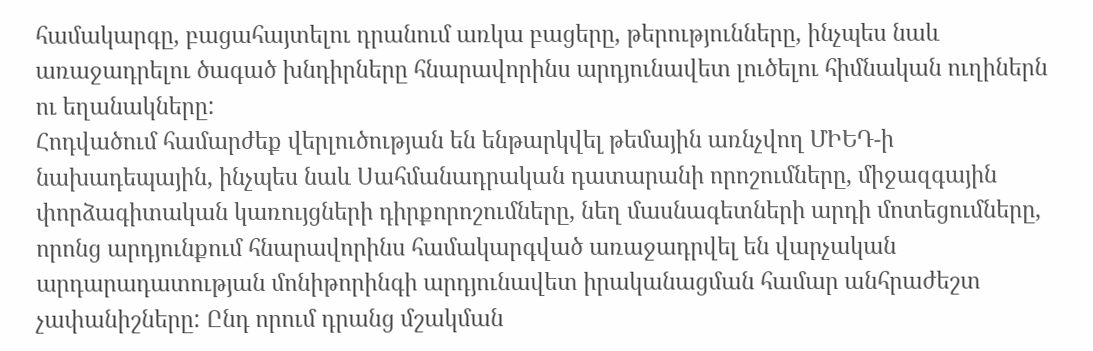համակարգը, բացահայտելու դրանում առկա բացերը, թերությունները, ինչպես նաև առաջադրելու ծագած խնդիրները հնարավորինս արդյունավետ լուծելու հիմնական ուղիներն ու եղանակները:
Հոդվածում համարժեք վերլուծության են ենթարկվել թեմային առնչվող ՄԻԵԴ-ի նախադեպային, ինչպես նաև Սահմանադրական դատարանի որոշումները, միջազգային փորձագիտական կառույցների դիրքորոշումները, նեղ մասնագետների արդի մոտեցումները, որոնց արդյունքում հնարավորինս համակարգված առաջադրվել են վարչական արդարադատության մոնիթորինգի արդյունավետ իրականացման համար անհրաժեշտ չափանիշները: Ընդ որում դրանց մշակման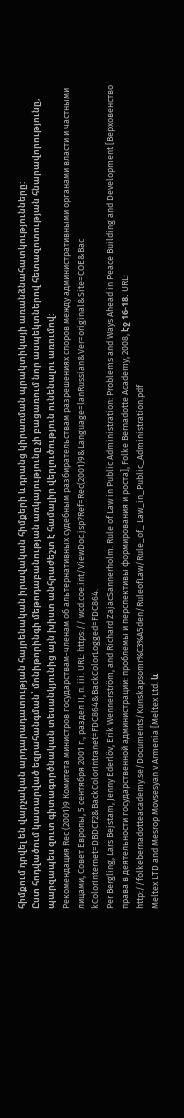հիմքում դրվել են վարչական արդարադատության հայրենական իրավական հիմքերի և դրանց կիրառման պրակտիկայի առանձնահատկությունները:
Ըստ հոդվածում կատարված եզրահանգման՝ մոնիթորինգի մեթոդաբանության առկայությունը չի բացառում նոր ասպեկտներով հետազոտության հնարավորությունը, պարզապես զուտ գիտագործնական տեսանկյունից այն խիստ անհրաժեշտ է համալիր վերլուծություն ունենալու առումով:
Рекомендация Rec (2001)9 Комитета министров государствам-членам об альтернативных судебным разбирательствам разрешениях споров между административными органами власти и частными лицами, Совет Европы, 5 сентября 2001 г., раздел II, п. iii. URL: https:// wcd.coe.int/ViewDoc.jsp?Ref=Rec(2001)9&Language=lanRussian&Ver=original&Site=COE&Bac kColorInternet=DBDCF2&BackColorIntranet=FDC864&BackColorLogged=FDC864.
Per Bergling, Lars Bejstam, Jenny Ederlöv, Erik Wennerström, and Richard ZajacSannerholm. Rule of Law in Public Administration: Problems and Ways Ahead in Peace Building and Development [Верховенство права в деятельности государственной администрации: проблемы и перспективы формирования и роста], Folke Bernadotte Academy, 2008, էջ 16-18. URL: http://folkebernadotteacademy.se/Documents/Kunskapsomr%C3%A5den/RuleofLaw/Rule_of_ Law_in_Public_Administration.pdf
Meltex LTD and Mesrop Movsesyan v Armenia [Meltex Ltd. և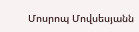Մոսրոպ Մովսեսյանն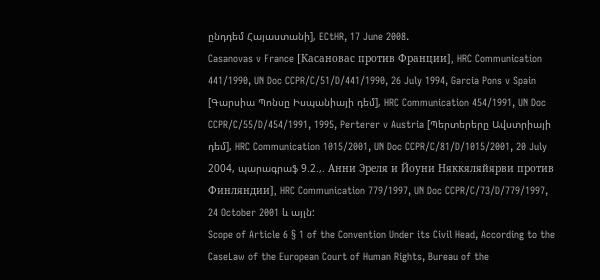ընդդեմ Հայաստանի], ECtHR, 17 June 2008.
Casanovas v France [Касановас против Франции], HRC Communication 441/1990, UN Doc CCPR/C/51/D/441/1990, 26 July 1994, Garcia Pons v Spain [Գարսիա Պոնսը Իսպանիայի դեմ], HRC Communication 454/1991, UN Doc CCPR/C/55/D/454/1991, 1995, Perterer v Austria [Պերտերերը Ավստրիայի դեմ], HRC Communication 1015/2001, UN Doc CCPR/C/81/D/1015/2001, 20 July 2004, պարագրաֆ 9.2.,. Анни Эреля и Йоуни Няккяляйярви против Финляндии], HRC Communication 779/1997, UN Doc CCPR/C/73/D/779/1997, 24 October 2001 և այլն:
Scope of Article 6 § 1 of the Convention Under its Civil Head, According to the CaseLaw of the European Court of Human Rights, Bureau of the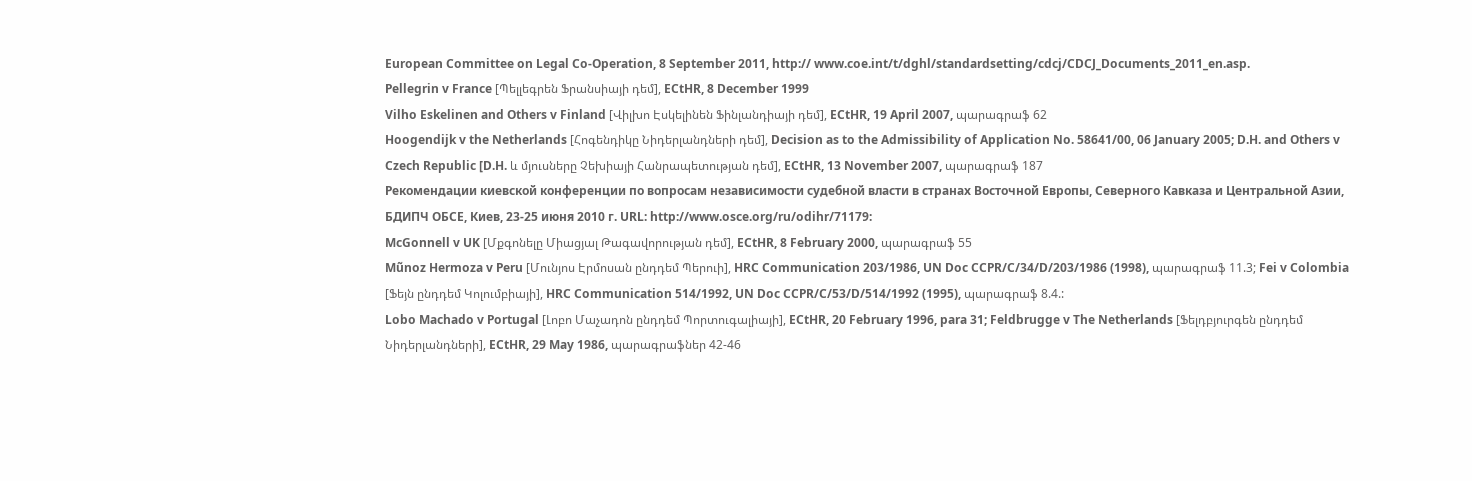European Committee on Legal Co-Operation, 8 September 2011, http:// www.coe.int/t/dghl/standardsetting/cdcj/CDCJ_Documents_2011_en.asp.
Pellegrin v France [Պելլեգրեն Ֆրանսիայի դեմ], ECtHR, 8 December 1999
Vilho Eskelinen and Others v Finland [Վիլխո Էսկելինեն Ֆինլանդիայի դեմ], ECtHR, 19 April 2007, պարագրաֆ 62
Hoogendijk v the Netherlands [Հոգենդիկը Նիդերլանդների դեմ], Decision as to the Admissibility of Application No. 58641/00, 06 January 2005; D.H. and Others v Czech Republic [D.H. և մյուսները Չեխիայի Հանրապետության դեմ], ECtHR, 13 November 2007, պարագրաֆ 187
Рекомендации киевской конференции по вопросам независимости судебной власти в странах Восточной Европы, Северного Кавказа и Центральной Азии, БДИПЧ ОБСЕ, Киев, 23-25 июня 2010 г. URL: http://www.osce.org/ru/odihr/71179:
McGonnell v UK [Մքգոնելը Միացյալ Թագավորության դեմ], ECtHR, 8 February 2000, պարագրաֆ 55
Mũnoz Hermoza v Peru [Մունյոս Էրմոսան ընդդեմ Պերուի], HRC Communication 203/1986, UN Doc CCPR/C/34/D/203/1986 (1998), պարագրաֆ 11.3; Fei v Colombia [Ֆեյն ընդդեմ Կոլումբիայի], HRC Communication 514/1992, UN Doc CCPR/C/53/D/514/1992 (1995), պարագրաֆ 8.4.:
Lobo Machado v Portugal [Լոբո Մաչադոն ընդդեմ Պորտուգալիայի], ECtHR, 20 February 1996, para 31; Feldbrugge v The Netherlands [Ֆելդբյուրգեն ընդդեմ Նիդերլանդների], ECtHR, 29 May 1986, պարագրաֆներ 42-46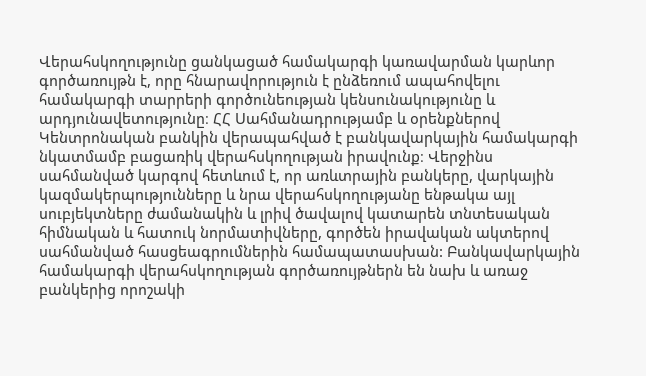Վերահսկողությունը ցանկացած համակարգի կառավարման կարևոր գործառույթն է, որը հնարավորություն է ընձեռում ապահովելու համակարգի տարրերի գործունեության կենսունակությունը և արդյունավետությունը։ ՀՀ Սահմանադրությամբ և օրենքներով Կենտրոնական բանկին վերապահված է բանկավարկային համակարգի նկատմամբ բացառիկ վերահսկողության իրավունք։ Վերջինս սահմանված կարգով հետևում է, որ առևտրային բանկերը, վարկային կազմակերպությունները և նրա վերահսկողությանը ենթակա այլ սուբյեկտները ժամանակին և լրիվ ծավալով կատարեն տնտեսական հիմնական և հատուկ նորմատիվները, գործեն իրավական ակտերով սահմանված հասցեագրումներին համապատասխան: Բանկավարկային համակարգի վերահսկողության գործառույթներն են նախ և առաջ բանկերից որոշակի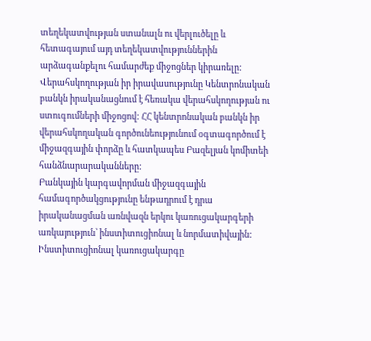տեղեկատվության ստանալն ու վերլուծելը և հետագայում այդ տեղեկատվություններին արձագանքելու համարժեք միջոցներ կիրառելը:
Վերահսկողության իր իրավասությունը Կենտրոնական բանկն իրականացնում է հեռակա վերահսկողության ու ստուգումների միջոցով: ՀՀ կենտրոնական բանկն իր վերահսկողական գործունեությունում օգտագործում է միջազգային փորձը և հատկապես Բազելյան կոմիտեի հանձնարարականները:
Բանկային կարգավորման միջազգային համագործակցությունը ենթադրում է դրա իրականացման առնվազն երկու կառուցակարգերի առկայություն՝ ինստիտուցիոնալ և նորմատիվային: Ինստիտուցիոնալ կառուցակարգը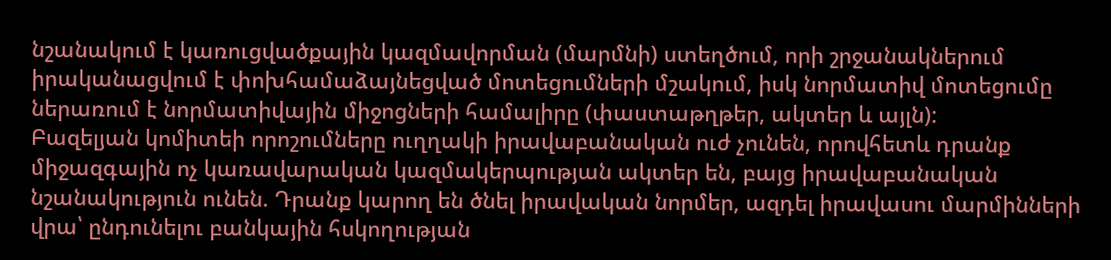նշանակում է կառուցվածքային կազմավորման (մարմնի) ստեղծում, որի շրջանակներում իրականացվում է փոխհամաձայնեցված մոտեցումների մշակում, իսկ նորմատիվ մոտեցումը ներառում է նորմատիվային միջոցների համալիրը (փաստաթղթեր, ակտեր և այլն):
Բազելյան կոմիտեի որոշումները ուղղակի իրավաբանական ուժ չունեն, որովհետև դրանք միջազգային ոչ կառավարական կազմակերպության ակտեր են, բայց իրավաբանական նշանակություն ունեն. Դրանք կարող են ծնել իրավական նորմեր, ազդել իրավասու մարմինների վրա՝ ընդունելու բանկային հսկողության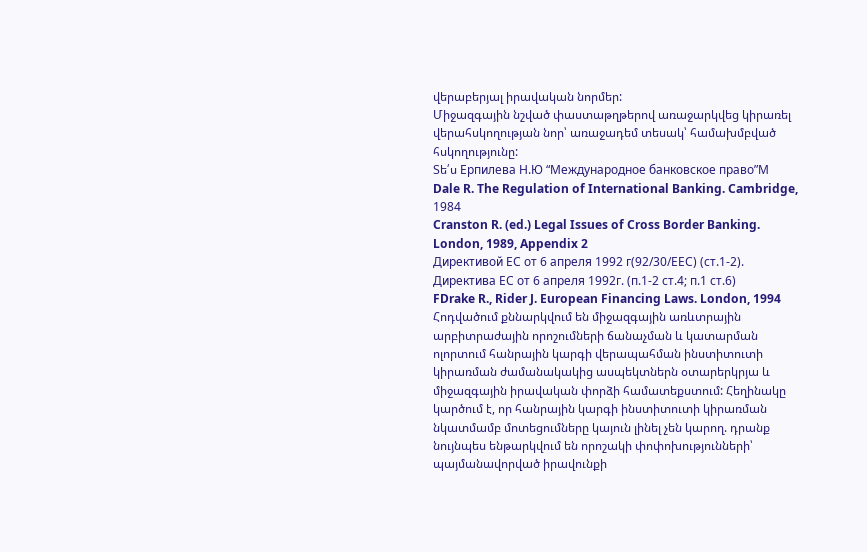վերաբերյալ իրավական նորմեր:
Միջազգային նշված փաստաթղթերով առաջարկվեց կիրառել վերահսկողության նոր՝ առաջադեմ տեսակ՝ համախմբված հսկողությունը:
Տե՛ս Ерпилева Н.Ю “Международное банковское право”М
Dale R. The Regulation of International Banking. Cambridge, 1984
Cranston R. (ed.) Legal Issues of Cross Border Banking. London, 1989, Appendix 2
Директивой ЕС от 6 апреля 1992 г(92/30/ЕЕС) (ст.1-2).
Директива ЕС от 6 апреля 1992г. (п.1-2 ст.4; п.1 ст.6)
FDrake R., Rider J. European Financing Laws. London, 1994
Հոդվածում քննարկվում են միջազգային առևտրային արբիտրաժային որոշումների ճանաչման և կատարման ոլորտում հանրային կարգի վերապահման ինստիտուտի կիրառման ժամանակակից ասպեկտներն օտարերկրյա և միջազգային իրավական փորձի համատեքստում: Հեղինակը կարծում է, որ հանրային կարգի ինստիտուտի կիրառման նկատմամբ մոտեցումները կայուն լինել չեն կարող. դրանք նույնպես ենթարկվում են որոշակի փոփոխությունների՝ պայմանավորված իրավունքի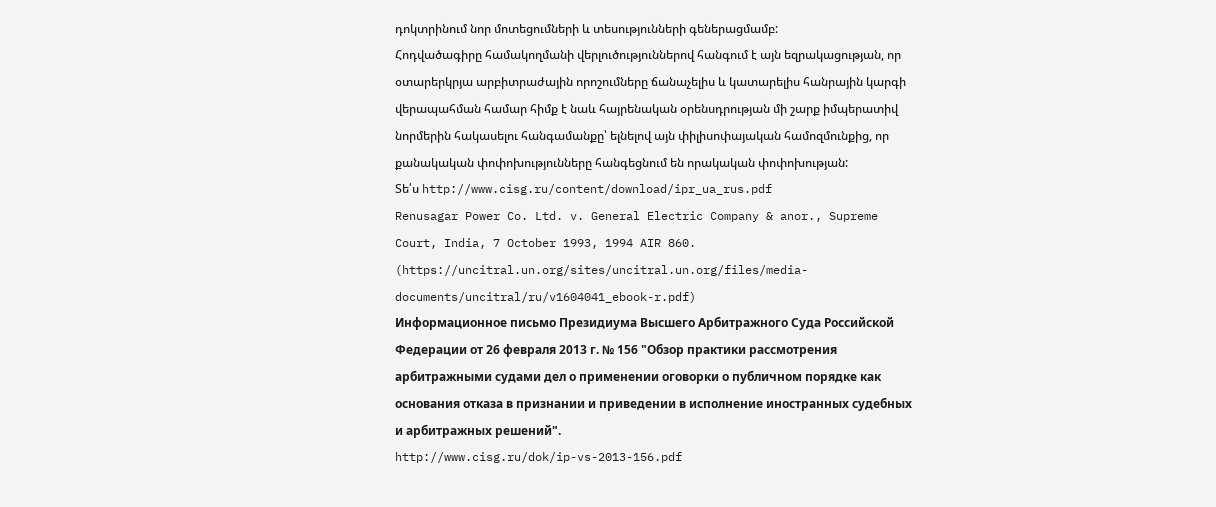դոկտրինում նոր մոտեցումների և տեսությունների գեներացմամբ:
Հոդվածագիրը համակողմանի վերլուծություններով հանգում է այն եզրակացության, որ օտարերկրյա արբիտրաժային որոշումները ճանաչելիս և կատարելիս հանրային կարգի վերապահման համար հիմք է նաև հայրենական օրենսդրության մի շարք իմպերատիվ նորմերին հակասելու հանգամանքը՝ ելնելով այն փիլիսոփայական համոզմունքից, որ քանակական փոփոխությունները հանգեցնում են որակական փոփոխության:
Տե՛ս http://www.cisg.ru/content/download/ipr_ua_rus.pdf
Renusagar Power Co. Ltd. v. General Electric Company & anor., Supreme Court, India, 7 October 1993, 1994 AIR 860. (https://uncitral.un.org/sites/uncitral.un.org/files/media-documents/uncitral/ru/v1604041_ebook-r.pdf)
Информационное письмо Президиума Высшего Арбитражного Суда Российской Федерации от 26 февраля 2013 г. № 156 "Обзор практики рассмотрения арбитражными судами дел о применении оговорки о публичном порядке как основания отказа в признании и приведении в исполнение иностранных судебных и арбитражных решений".
http://www.cisg.ru/dok/ip-vs-2013-156.pdf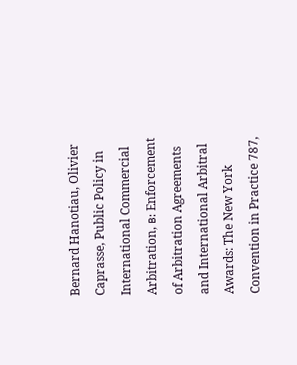Bernard Hanotiau, Olivier Caprasse, Public Policy in International Commercial Arbitration, в: Enforcement of Arbitration Agreements and International Arbitral Awards: The New York Convention in Practice 787,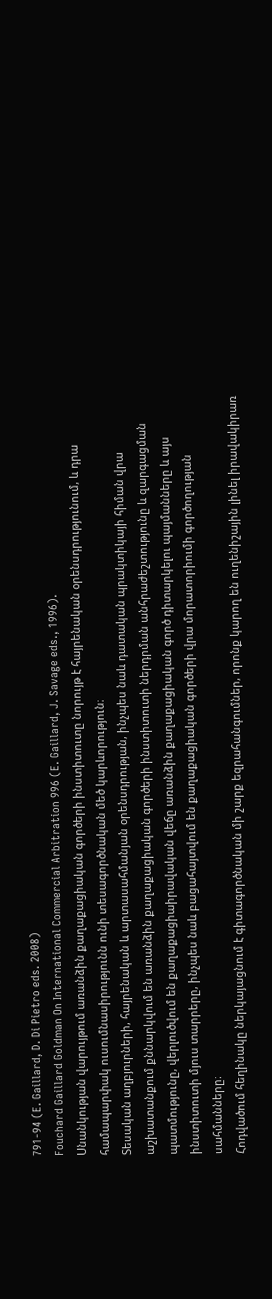791-94 (E. Gaillard, D. Di Pietro eds. 2008)
Fouchard Gaillard Goldman On International Commercial Arbitration 996 (E. Gaillard, J. Savage eds., 1996).
Սնանկության վարույթում առանձին քաղաքացիական գործերի ինստիտուտը նորույթ է հայրենական օրենսդրությունում, և դրա համապարփակ ուսումնասիրությունն ունի տեսագործնական մեծ կարևորություն։
Տեսական աղբյուրների, հայրենական և արտասահմանյան օրենսդրության, ինչպես նաև դատական պրակտիկայի հիման վրա աշխատանքում քննարկվում են առանձին քաղաքացիական գործերի ինստիտուտի ներդրման անհրաժեշտությունը և զարգացման պատմությունը, վերլուծվում են քաղաքացիաիրավական վեճը առանձին քաղաքացիական գործ դիտարկելու պայմանները և այս ինստիտուտի մյուս տարրերը, ինչպես նաև բացահայտվում են քաղաքացիական գործերի վրա մորատորիումի գործողության սահմանները։
Հոդվածում հեղինակը ներկայացնում է գիտագործնական մի շարք եզրահանգումներ, որոնք կարող են ուղենիշային լինել իրավակիրառ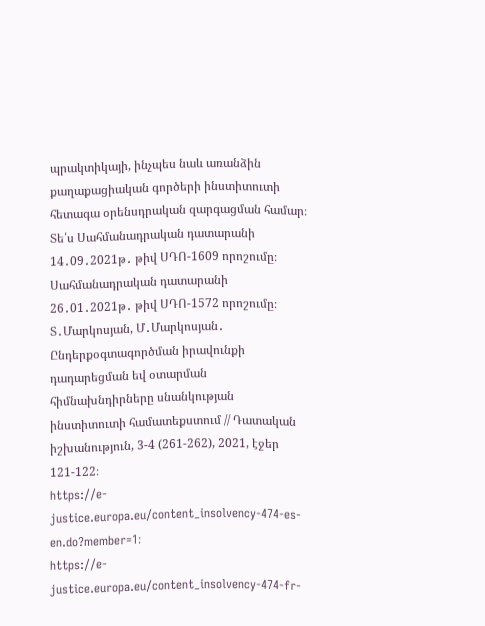պրակտիկայի, ինչպես նաև առանձին քաղաքացիական գործերի ինստիտուտի հետագա օրենսդրական զարգացման համար։
Տե՛ս Սահմանադրական դատարանի 14․09․2021թ․ թիվ ՍԴՈ-1609 որոշումը։
Սահմանադրական դատարանի 26․01․2021թ․ թիվ ՍԴՈ-1572 որոշումը։
Տ․Մարկոսյան, Մ․Մարկոսյան․ Ընդերքօգտագործման իրավունքի դադարեցման եվ օտարման հիմնախնդիրները սնանկության ինստիտուտի համատեքստում // Դատական իշխանություն, 3-4 (261-262), 2021, էջեր 121-122։
https://e-justice.europa.eu/content_insolvency-474-es-en.do?member=1։
https://e-justice.europa.eu/content_insolvency-474-fr-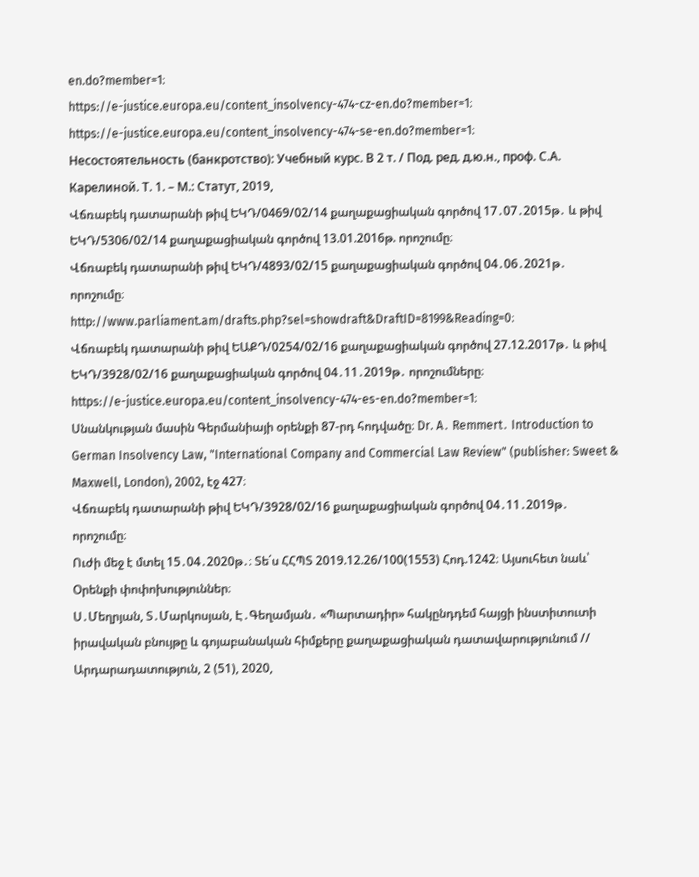en.do?member=1։
https://e-justice.europa.eu/content_insolvency-474-cz-en.do?member=1։
https://e-justice.europa.eu/content_insolvency-474-se-en.do?member=1։
Несостоятельность (банкротство): Учебный курс. В 2 т. / Под. ред. д.ю.н., проф. С.А. Карелиной. Т. 1. – М.: Статут, 2019,
Վճռաբեկ դատարանի թիվ ԵԿԴ/0469/02/14 քաղաքացիական գործով 17․07․2015թ․ և թիվ ԵԿԴ/5306/02/14 քաղաքացիական գործով 13.01.2016թ. որոշումը։
Վճռաբեկ դատարանի թիվ ԵԿԴ/4893/02/15 քաղաքացիական գործով 04․06․2021թ․ որոշումը։
http://www.parliament.am/drafts.php?sel=showdraft&DraftID=8199&Reading=0։
Վճռաբեկ դատարանի թիվ ԵԱՔԴ/0254/02/16 քաղաքացիական գործով 27.12.2017թ․ և թիվ ԵԿԴ/3928/02/16 քաղաքացիական գործով 04․11․2019թ․ որոշումները։
https://e-justice.europa.eu/content_insolvency-474-es-en.do?member=1։
Սնանկության մասին Գերմանիայի օրենքի 87-րդ հոդվածը։ Dr. A․ Remmert․ Introduction to German Insolvency Law, "International Company and Commercial Law Review" (publisher: Sweet & Maxwell, London), 2002, էջ 427։
Վճռաբեկ դատարանի թիվ ԵԿԴ/3928/02/16 քաղաքացիական գործով 04․11․2019թ․ որոշումը։
Ուժի մեջ է մտել 15․04․2020թ․։ Տե΄ս ՀՀՊՏ 2019.12.26/100(1553) Հոդ.1242։ Այսուհետ նաև՝ Օրենքի փոփոխություններ։
Ս․Մեղրյան, Տ․Մարկոսյան, Է․Գեղամյան․ «Պարտադիր» հակընդդեմ հայցի ինստիտուտի իրավական բնույթը և գոյաբանական հիմքերը քաղաքացիական դատավարությունում // Արդարադատություն, 2 (51), 2020,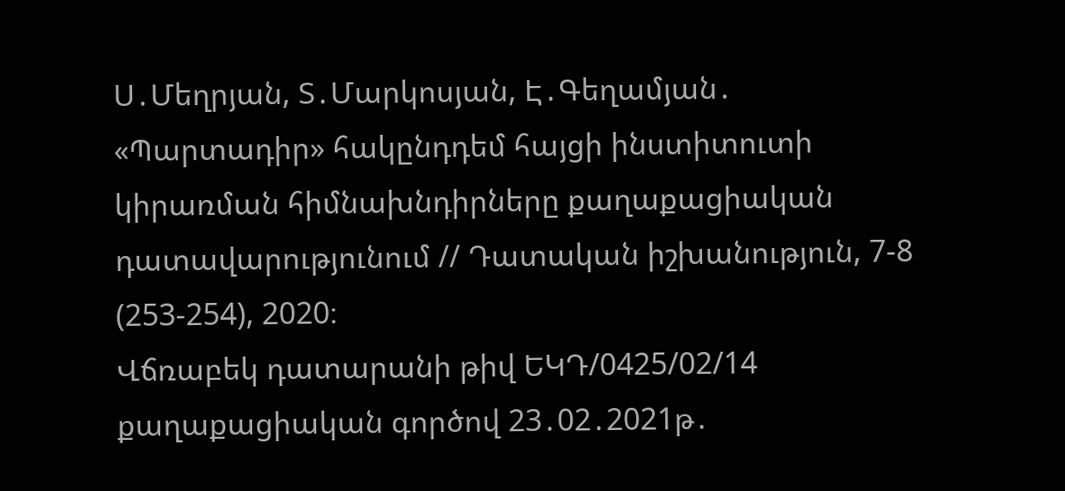Ս․Մեղրյան, Տ․Մարկոսյան, Է․Գեղամյան․ «Պարտադիր» հակընդդեմ հայցի ինստիտուտի կիրառման հիմնախնդիրները քաղաքացիական դատավարությունում // Դատական իշխանություն, 7-8 (253-254), 2020։
Վճռաբեկ դատարանի թիվ ԵԿԴ/0425/02/14 քաղաքացիական գործով 23․02․2021թ․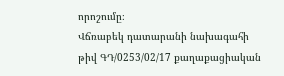որոշումը։
Վճռաբեկ դատարանի նախագահի թիվ ԳԴ/0253/02/17 քաղաքացիական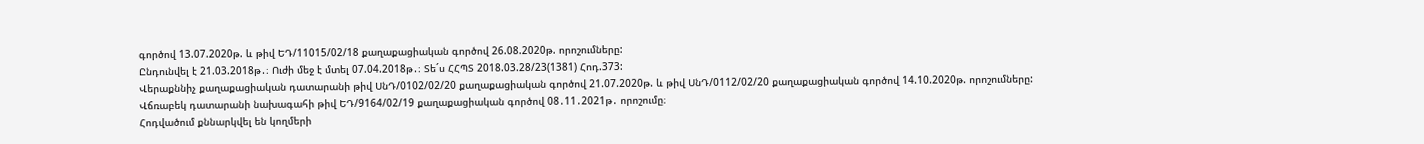գործով 13.07.2020թ. և թիվ ԵԴ/11015/02/18 քաղաքացիական գործով 26.08.2020թ. որոշումները:
Ընդունվել է 21.03.2018թ․։ Ուժի մեջ է մտել 07.04.2018թ․։ Տե´ս ՀՀՊՏ 2018.03.28/23(1381) Հոդ.373:
Վերաքննիչ քաղաքացիական դատարանի թիվ ՍնԴ/0102/02/20 քաղաքացիական գործով 21.07.2020թ. և թիվ ՍնԴ/0112/02/20 քաղաքացիական գործով 14.10.2020թ. որոշումները:
Վճռաբեկ դատարանի նախագահի թիվ ԵԴ/9164/02/19 քաղաքացիական գործով 08․11․2021թ․ որոշումը։
Հոդվածում քննարկվել են կողմերի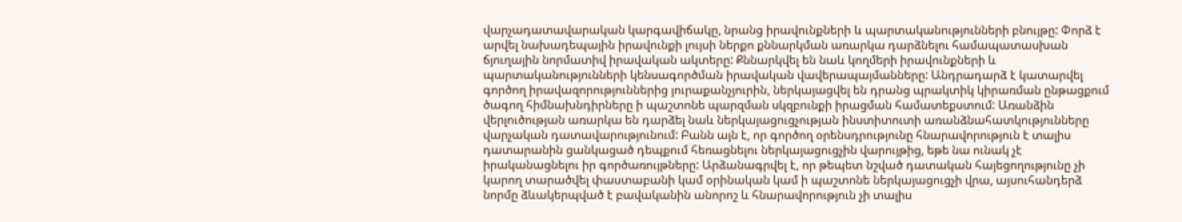վարչադատավարական կարգավիճակը, նրանց իրավունքների և պարտականությունների բնույթը: Փորձ է արվել նախադեպային իրավունքի լույսի ներքո քննարկման առարկա դարձնելու համապատասխան ճյուղային նորմատիվ իրավական ակտերը: Քննարկվել են նաև կողմերի իրավունքների և պարտականությունների կենսագործման իրավական վավերապայմանները: Անդրադարձ է կատարվել գործող իրավազորություններից յուրաքանչյուրին, ներկայացվել են դրանց պրակտիկ կիրառման ընթացքում ծագող հիմնախնդիրները ի պաշտոնե պարզման սկզբունքի իրացման համատեքստում: Առանձին վերլուծության առարկա են դարձել նաև ներկայացուցչության ինստիտուտի առանձնահատկությունները վարչական դատավարությունում: Բանն այն է, որ գործող օրենսդրությունը հնարավորություն է տալիս դատարանին ցանկացած դեպքում հեռացնելու ներկայացուցչին վարույթից, եթե նա ունակ չէ իրականացնելու իր գործառույթները: Արձանագրվել է, որ թեպետ նշված դատական հայեցողությունը չի կարող տարածվել փաստաբանի կամ օրինական կամ ի պաշտոնե ներկայացուցչի վրա, այսուհանդերձ նորմը ձևակերպված է բավականին անորոշ և հնարավորություն չի տալիս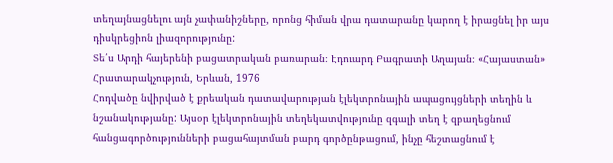տեղայնացնելու այն չափանիշները, որոնց հիման վրա դատարանը կարող է իրացնել իր այս դիսկրեցիոն լիազորությունը:
Տե՛ս Արդի հայերենի բացատրական բառարան։ Էդուարդ Բագրատի Աղայան։ «Հայաստան» Հրատարակչություն, Երևան, 1976
Հոդվածը նվիրված է քրեական դատավարության էլեկտրոնային ապացույցների տեղին և նշանակությանը: Այսօր էլեկտրոնային տեղեկատվությունը զգալի տեղ է զբաղեցնում հանցագործությունների բացահայտման բարդ գործընթացում, ինչը հեշտացնում է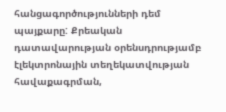հանցագործությունների դեմ պայքարը: Քրեական դատավարության օրենսդրությամբ էլեկտրոնային տեղեկատվության հավաքագրման,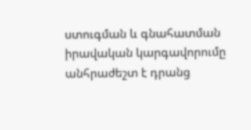ստուգման և գնահատման իրավական կարգավորումը անհրաժեշտ է դրանց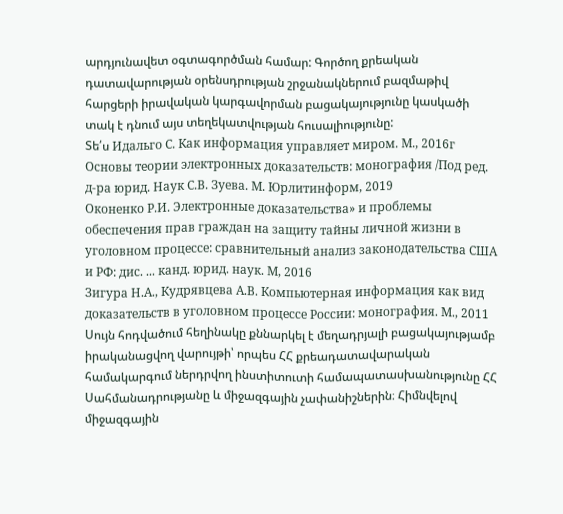արդյունավետ օգտագործման համար: Գործող քրեական դատավարության օրենսդրության շրջանակներում բազմաթիվ հարցերի իրավական կարգավորման բացակայությունը կասկածի տակ է դնում այս տեղեկատվության հուսալիությունը:
Տե՛ս Идальго С. Как информация управляет миром. М., 2016г
Основы теории электронныx доказательств: монография /Под ред. д-ра юрид. Наук С.В. Зуева. М. Юрлитинформ, 2019
Оконенко Р.И. Электронные доказательства» и проблемы обеспечения прав граждан на защиту тайны личной жизни в уголовном процессе: сравнительный анализ законодательства США и РФ: дис. ... канд. юрид. наук. М, 2016
Зигура Н.А., Кудрявцева А.В. Компьютерная информация как вид доказательств в уголовном процессе России: монография. М., 2011
Սույն հոդվածում հեղինակը քննարկել է մեղադրյալի բացակայությամբ իրականացվող վարույթի՝ որպես ՀՀ քրեադատավարական համակարգում ներդրվող ինստիտուտի համապատասխանությունը ՀՀ Սահմանադրությանը և միջազգային չափանիշներին։ Հիմնվելով միջազգային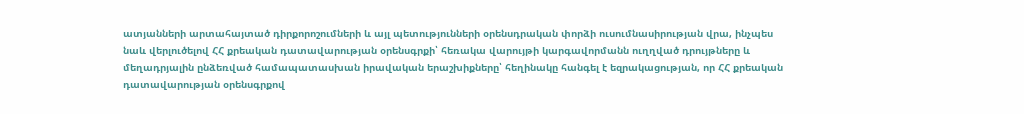ատյանների արտահայտած դիրքորոշումների և այլ պետությունների օրենսդրական փորձի ուսումնասիրության վրա, ինչպես նաև վերլուծելով ՀՀ քրեական դատավարության օրենսգրքի՝ հեռակա վարույթի կարգավորմանն ուղղված դրույթները և մեղադրյալին ընձեռված համապատասխան իրավական երաշխիքները՝ հեղինակը հանգել է եզրակացության, որ ՀՀ քրեական դատավարության օրենսգրքով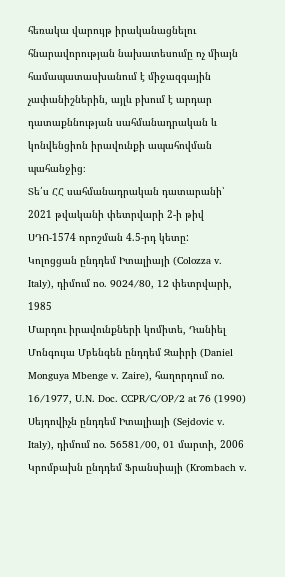հեռակա վարույթ իրականացնելու հնարավորության նախատեսումը ոչ միայն համապատասխանում է միջազգային չափանիշներին, այլև բխում է արդար դատաքննության սահմանադրական և կոնվենցիոն իրավունքի ապահովման պահանջից։
Տե՛ս ՀՀ սահմանադրական դատարանի՝ 2021 թվականի փետրվարի 2-ի թիվ ՍԴՈ-1574 որոշման 4.5-րդ կետը:
Կոլոցցան ընդդեմ Իտալիայի (Colozza v. Italy), դիմում no. 9024/80, 12 փետրվարի, 1985
Մարդու իրավունքների կոմիտե, Դանիել Մոնգույա Մբենգեն ընդդեմ Զաիրի (Daniel Monguya Mbenge v. Zaire), հաղորդում no. 16/1977, U.N. Doc. CCPR/C/OP/2 at 76 (1990)
Սեյդովիչն ընդդեմ Իտալիայի (Sejdovic v. Italy), դիմում no. 56581/00, 01 մարտի, 2006
Կրոմբախն ընդդեմ Ֆրանսիայի (Krombach v.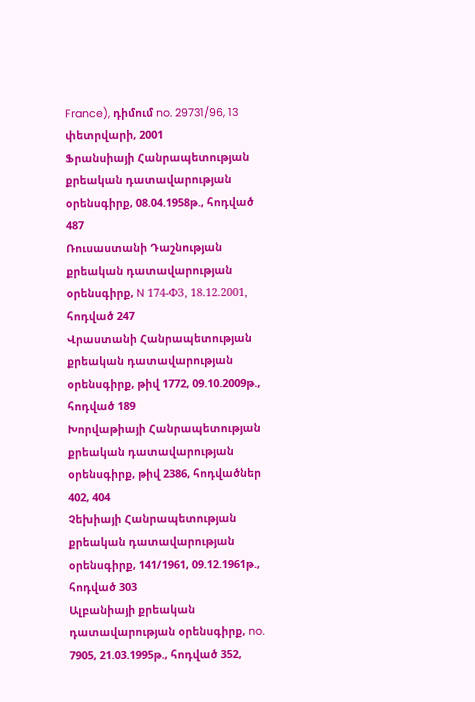France), դիմում no. 29731/96, 13 փետրվարի, 2001
Ֆրանսիայի Հանրապետության քրեական դատավարության օրենսգիրք, 08.04.1958թ., հոդված 487
Ռուսաստանի Դաշնության քրեական դատավարության օրենսգիրք, N 174-ФЗ, 18.12.2001, հոդված 247
Վրաստանի Հանրապետության քրեական դատավարության օրենսգիրք, թիվ 1772, 09.10.2009թ., հոդված 189
Խորվաթիայի Հանրապետության քրեական դատավարության օրենսգիրք, թիվ 2386, հոդվածներ 402, 404
Չեխիայի Հանրապետության քրեական դատավարության օրենսգիրք, 141/1961, 09.12.1961թ., հոդված 303
Ալբանիայի քրեական դատավարության օրենսգիրք, no. 7905, 21.03.1995թ., հոդված 352,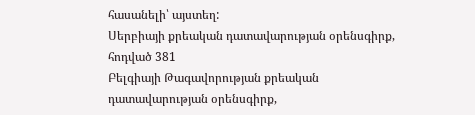հասանելի՝ այստեղ:
Սերբիայի քրեական դատավարության օրենսգիրք, հոդված 381
Բելգիայի Թագավորության քրեական դատավարության օրենսգիրք,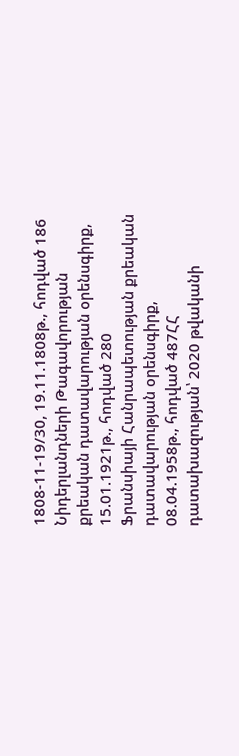1808-11-19/30, 19.11.1808թ., հոդված 186
Նիդերլանդների Թագավորության քրեական դատավարության օրենսգիրք, 15.01.1921թ., հոդված 280
Ֆրանսիայի Հանրապետության քրեական դատավարության օրենսգիրք, 08.04.1958թ., հոդված 487ՀՀ դատախազության՝ 2020 թվականի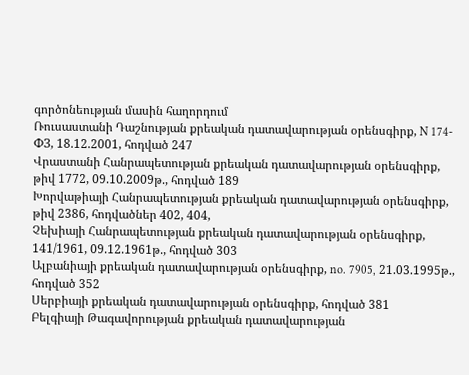գործոնեության մասին հաղորդում
Ռուսաստանի Դաշնության քրեական դատավարության օրենսգիրք, N 174-ФЗ, 18.12.2001, հոդված 247
Վրաստանի Հանրապետության քրեական դատավարության օրենսգիրք, թիվ 1772, 09.10.2009թ., հոդված 189
Խորվաթիայի Հանրապետության քրեական դատավարության օրենսգիրք, թիվ 2386, հոդվածներ 402, 404,
Չեխիայի Հանրապետության քրեական դատավարության օրենսգիրք, 141/1961, 09.12.1961թ., հոդված 303
Ալբանիայի քրեական դատավարության օրենսգիրք, no. 7905, 21.03.1995թ., հոդված 352
Սերբիայի քրեական դատավարության օրենսգիրք, հոդված 381
Բելգիայի Թագավորության քրեական դատավարության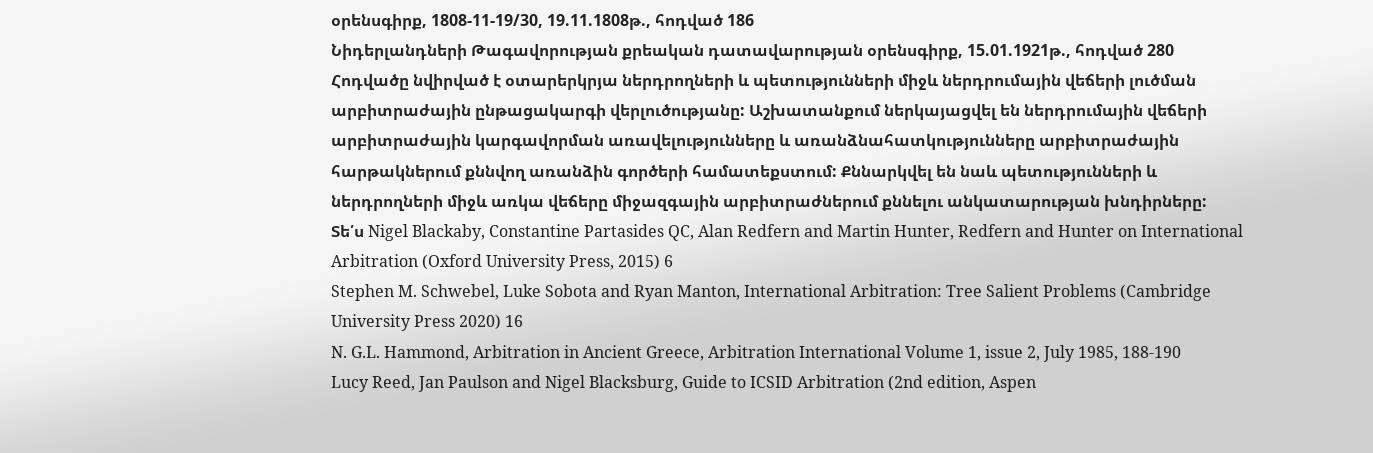օրենսգիրք, 1808-11-19/30, 19.11.1808թ., հոդված 186
Նիդերլանդների Թագավորության քրեական դատավարության օրենսգիրք, 15.01.1921թ., հոդված 280
Հոդվածը նվիրված է օտարերկրյա ներդրողների և պետությունների միջև ներդրումային վեճերի լուծման արբիտրաժային ընթացակարգի վերլուծությանը: Աշխատանքում ներկայացվել են ներդրումային վեճերի արբիտրաժային կարգավորման առավելությունները և առանձնահատկությունները արբիտրաժային հարթակներում քննվող առանձին գործերի համատեքստում: Քննարկվել են նաև պետությունների և ներդրողների միջև առկա վեճերը միջազգային արբիտրաժներում քննելու անկատարության խնդիրները:
Տե՛ս Nigel Blackaby, Constantine Partasides QC, Alan Redfern and Martin Hunter, Redfern and Hunter on International Arbitration (Oxford University Press, 2015) 6
Stephen M. Schwebel, Luke Sobota and Ryan Manton, International Arbitration: Tree Salient Problems (Cambridge University Press 2020) 16
N. G.L. Hammond, Arbitration in Ancient Greece, Arbitration International Volume 1, issue 2, July 1985, 188-190
Lucy Reed, Jan Paulson and Nigel Blacksburg, Guide to ICSID Arbitration (2nd edition, Aspen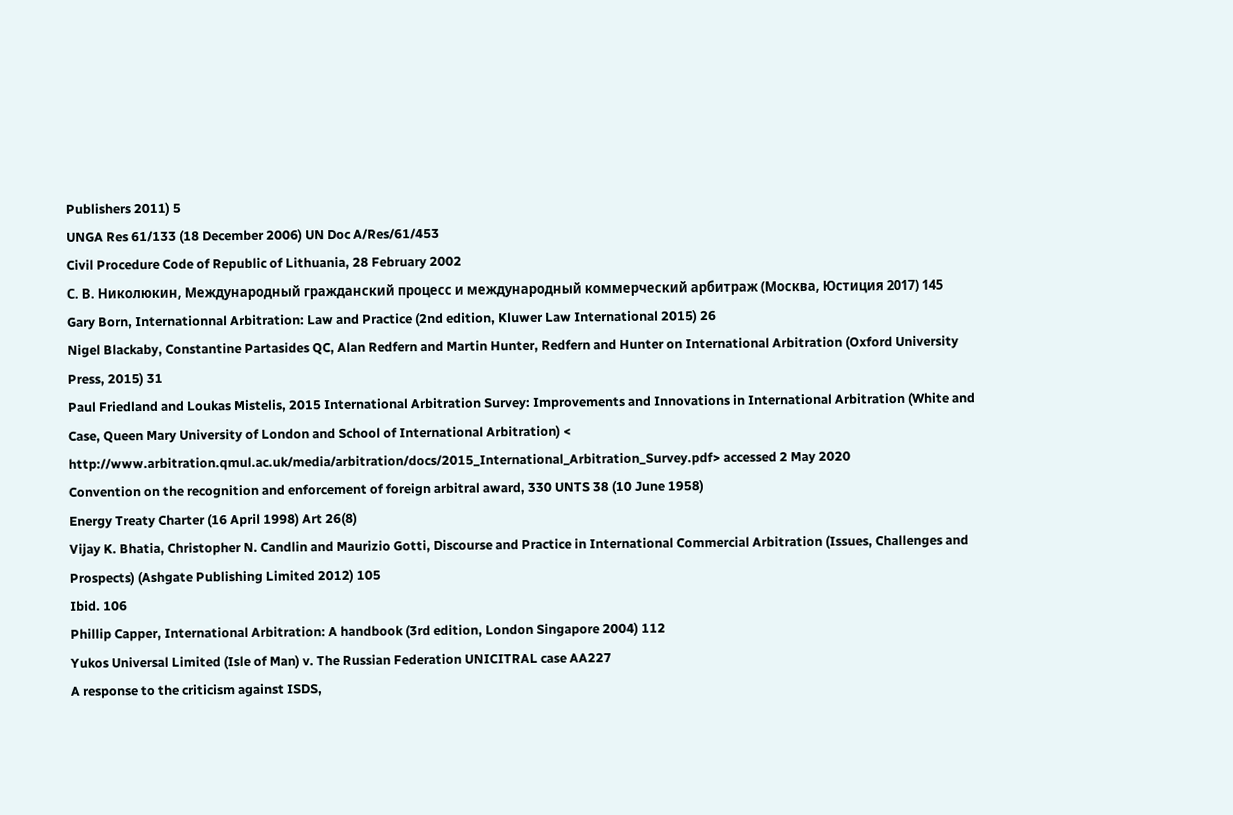Publishers 2011) 5
UNGA Res 61/133 (18 December 2006) UN Doc A/Res/61/453
Civil Procedure Code of Republic of Lithuania, 28 February 2002
С. В. Николюкин, Международный гражданский процесс и международный коммерческий арбитраж (Москва, Юстиция 2017) 145
Gary Born, Internationnal Arbitration: Law and Practice (2nd edition, Kluwer Law International 2015) 26
Nigel Blackaby, Constantine Partasides QC, Alan Redfern and Martin Hunter, Redfern and Hunter on International Arbitration (Oxford University Press, 2015) 31
Paul Friedland and Loukas Mistelis, 2015 International Arbitration Survey: Improvements and Innovations in International Arbitration (White and Case, Queen Mary University of London and School of International Arbitration) < http://www.arbitration.qmul.ac.uk/media/arbitration/docs/2015_International_Arbitration_Survey.pdf> accessed 2 May 2020
Convention on the recognition and enforcement of foreign arbitral award, 330 UNTS 38 (10 June 1958)
Energy Treaty Charter (16 April 1998) Art 26(8)
Vijay K. Bhatia, Christopher N. Candlin and Maurizio Gotti, Discourse and Practice in International Commercial Arbitration (Issues, Challenges and Prospects) (Ashgate Publishing Limited 2012) 105
Ibid. 106
Phillip Capper, International Arbitration: A handbook (3rd edition, London Singapore 2004) 112
Yukos Universal Limited (Isle of Man) v. The Russian Federation UNICITRAL case AA227
A response to the criticism against ISDS,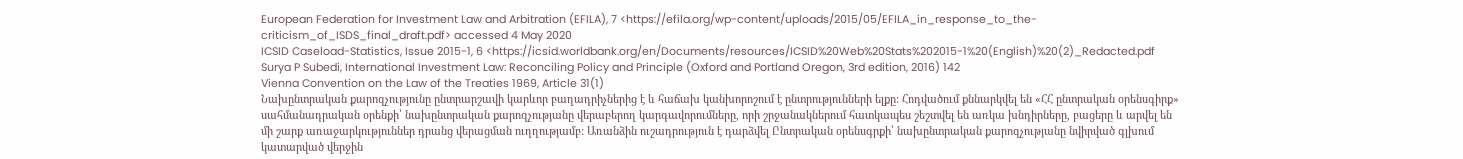European Federation for Investment Law and Arbitration (EFILA), 7 <https://efila.org/wp-content/uploads/2015/05/EFILA_in_response_to_the-criticism_of_ISDS_final_draft.pdf> accessed 4 May 2020
ICSID Caseload-Statistics, Issue 2015-1, 6 <https://icsid.worldbank.org/en/Documents/resources/ICSID%20Web%20Stats%202015-1%20(English)%20(2)_Redacted.pdf
Surya P Subedi, International Investment Law: Reconciling Policy and Principle (Oxford and Portland Oregon, 3rd edition, 2016) 142
Vienna Convention on the Law of the Treaties 1969, Article 31(1)
Նախընտրական քարոզչությունը ընտրարշավի կարևոր բաղադրիչներից է և հաճախ կանխորոշում է ընտրությունների ելքը: Հոդվածում քննարկվել են «ՀՀ ընտրական օրենսգիրք» սահմանադրական օրենքի՝ նախընտրական քարոզչությանը վերաբերող կարգավորումները, որի շրջանակներում հատկապես շեշտվել են առկա խնդիրները, բացերը և արվել են մի շարք առաջարկություններ դրանց վերացման ուղղությամբ: Առանձին ուշադրություն է դարձվել Ընտրական օրենսգրքի՝ նախընտրական քարոզչությանը նվիրված գլխում կատարված վերջին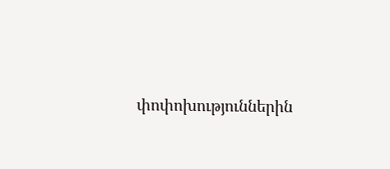փոփոխություններին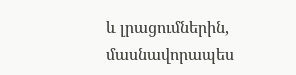և լրացումներին, մասնավորապես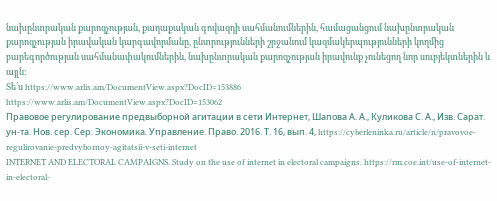նախընտրական քարոզչության, քաղաքական գովազդի սահմանումներին, համացանցում նախընտրական քարոզչության իրավական կարգավորմանը, ընտրությունների շրջանում կազմակերպությունների կողմից բարեգործության սահմանափակումներին, նախընտրական քարոզչության իրավունք չունեցող նոր սուբյեկտներին և այլն:
Տե՛ս https://www.arlis.am/DocumentView.aspx?DocID=153886
https://www.arlis.am/DocumentView.aspx?DocID=153062
Правовое регулирование предвыборной агитации в сети Интернет, Шапова А. А., Куликова С. А., Изв. Сарат. ун-та. Нов. сер. Сер. Экономика. Управление. Право. 2016. Т. 16, вып. 4, https://cyberleninka.ru/article/n/pravovoe-regulirovanie-predvybornoy-agitatsii-v-seti-internet
INTERNET AND ELECTORAL CAMPAIGNS. Study on the use of internet in electoral campaigns. https://rm.coe.int/use-of-internet-in-electoral-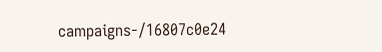campaigns-/16807c0e24